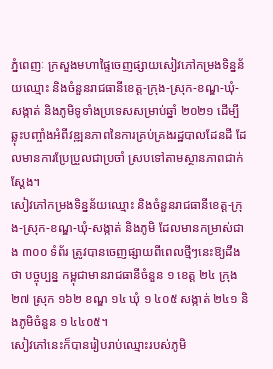ភ្នំពេញៈ ក្រសួងមហាផ្ទៃចេញផ្សាយសៀវភៅកម្រងទិន្នន័យឈ្មោះ និងចំនួនរាជធានីខេត្ត-ក្រុង-ស្រុក-ខណ្ឌ-ឃុំ-សង្កាត់ និងភូមិទូទាំងប្រទេសសម្រាប់ឆ្នាំ ២០២១ ដើម្បីឆ្លុះបញ្ចាំងអំពីវឌ្ឍនភាពនៃការគ្រប់គ្រងរដ្ឋបាលដែនដី ដែលមានការប្រែប្រួលជាប្រចាំ ស្របទៅតាមស្ថានភាពជាក់ស្ដែង។
សៀវភៅកម្រងទិន្នន័យឈ្មោះ និងចំនួនរាជធានីខេត្ត-ក្រុង-ស្រុក-ខណ្ឌ-ឃុំ-សង្កាត់ និងភូមិ ដែលមានកម្រាស់ជាង ៣០០ ទំព័រ ត្រូវបានចេញផ្សាយពីពេលថ្មីៗនេះឱ្យដឹងថា បច្ចុប្បន្ន កម្ពុជាមានរាជធានីចំនួន ១ ខេត្ត ២៤ ក្រុង ២៧ ស្រុក ១៦២ ខណ្ឌ ១៤ ឃុំ ១ ៤០៥ សង្កាត់ ២៤១ និងភូមិចំនួន ១ ៤៤០៥។
សៀវភៅនេះក៏បានរៀបរាប់ឈ្មោះរបស់ភូមិ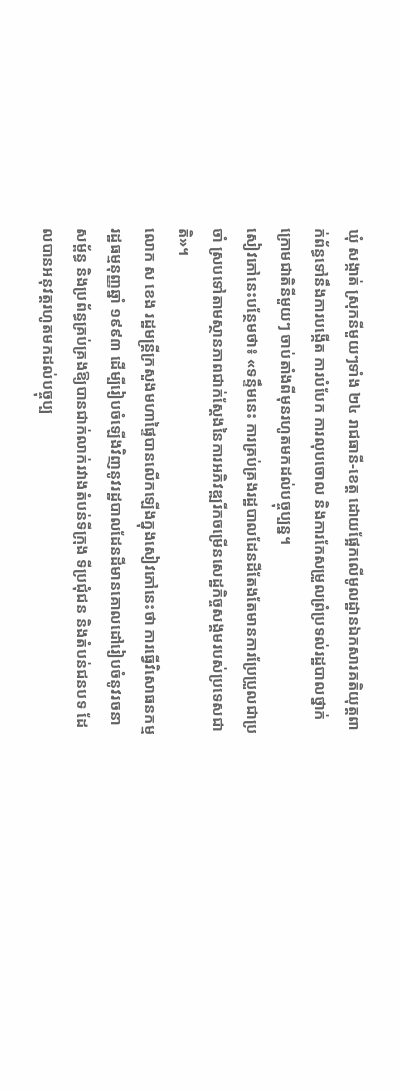ឃុំ សង្កាត់ ស្រុកនីមួយៗទាំង ២៤ រាជធានី-ខេត្ត ដោយផ្អែកលើមូលដ្ឋានឯកសារគតិយុត្តពាក់ព័ន្ធទៅនឹងការបង្កើត ការបំបែក ការលុបចោល និងការកែសម្រួលព្រំប្រទល់រដ្ឋបាលថ្នាក់ក្រោមជាតិនីមួយៗ ចាប់តាំងពីមុនរហូតមកដល់បច្ចុប្បន្ន។
សៀវភៅនេះបន្ថែមថា៖ «ទន្ទឹមនេះ ការគ្រប់គ្រងរដ្ឋបាលដែនដីតែងតែមានការប្រែប្រួលជាប្រចាំ ស្របទៅតាមស្ថានភាពជាក់ស្ដែងនៃការអភិវឌ្ឍរីកចម្រើនសេដ្ឋកិច្ចសង្គមរបស់ប្រទេសជាតិ»។
លោក ស ខេង រដ្ឋមន្ត្រីក្រសួងមហាផ្ទៃបានលើកឡើងក្នុងសៀវភៅនេះថា ការធ្វើវិសោធនកម្មរដ្ឋធម្មនុញ្ញឆ្នាំ ១៩៩៣ ដើម្បីរៀបចំឡើងវិញនូវរដ្ឋបាលដែនដីមានគោលដៅរៀបចំនូវរចនាសម្ព័ន្ធ និងប្រព័ន្ធគ្រប់គ្រងឱ្យបានជាក់លាក់រវាងតំបន់ទីក្រុង ទីប្រជុំជន និងតំបន់ជនបទ ដែលបានអនុវត្តរហូតមកដល់បច្ចុប្ប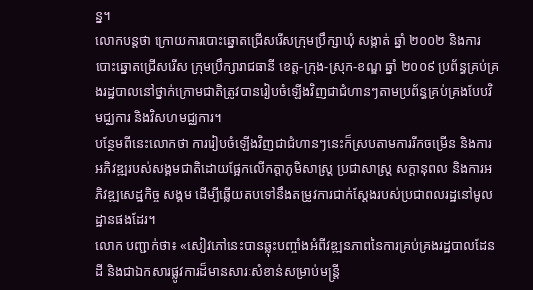ន្ន។
លោកបន្តថា ក្រោយការបោះឆ្នោតជ្រើសរើសក្រុមប្រឹក្សាឃុំ សង្កាត់ ឆ្នាំ ២០០២ និងការបោះឆ្នោតជ្រើសរើស ក្រុមប្រឹក្សារាជធានី ខេត្ត-ក្រុង-ស្រុក-ខណ្ឌ ឆ្នាំ ២០០៩ ប្រព័ន្ធគ្រប់គ្រងរដ្ឋបាលនៅថ្នាក់ក្រោមជាតិត្រូវបានរៀបចំឡើងវិញជាជំហានៗតាមប្រព័ន្ធគ្រប់គ្រងបែបវិមជ្ឈការ និងវិសហមជ្ឈការ។
បន្ថែមពីនេះលោកថា ការរៀបចំឡើងវិញជាជំហានៗនេះក៏ស្របតាមការរីកចម្រើន និងការអភិវឌ្ឍរបស់សង្គមជាតិដោយផ្អែកលើកត្តាភូមិសាស្ត្រ ប្រជាសាស្ត្រ សក្តានុពល និងការអភិវឌ្ឍសេដ្ឋកិច្ច សង្គម ដើម្បីឆ្លើយតបទៅនឹងតម្រូវការជាក់ស្តែងរបស់ប្រជាពលរដ្ឋនៅមូលដ្ឋានផងដែរ។
លោក បញ្ជាក់ថា៖ «សៀវភៅនេះបានឆ្លុះបញ្ចាំងអំពីវឌ្ឍនភាពនៃការគ្រប់គ្រងរដ្ឋបាលដែនដី និងជាឯកសារផ្លូវការដ៏មានសារៈសំខាន់សម្រាប់មន្ត្រី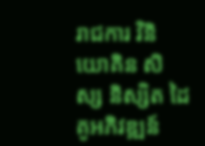រាជការ វិនិយោគិន សិស្ស និស្សិត ដៃគូអភិវឌ្ឍន៍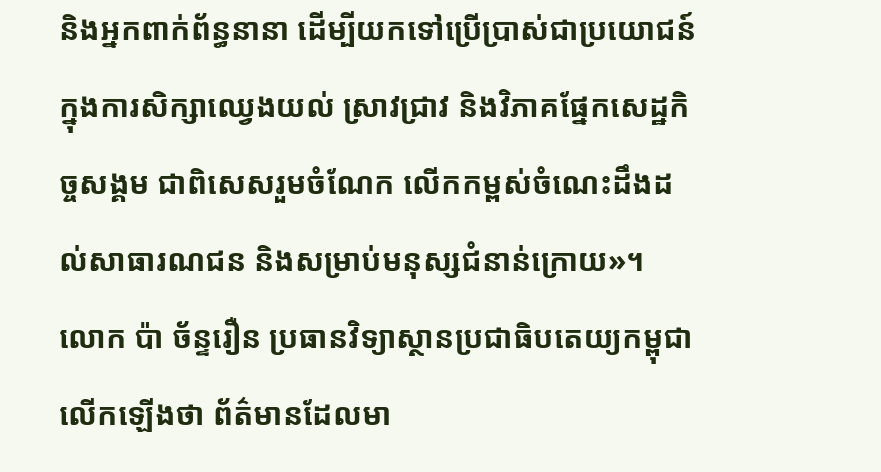និងអ្នកពាក់ព័ន្ធនានា ដើម្បីយកទៅប្រើប្រាស់ជាប្រយោជន៍ក្នុងការសិក្សាឈ្វេងយល់ ស្រាវជ្រាវ និងវិភាគផ្នែកសេដ្ឋកិច្ចសង្គម ជាពិសេសរួមចំណែក លើកកម្ពស់ចំណេះដឹងដល់សាធារណជន និងសម្រាប់មនុស្សជំនាន់ក្រោយ»។
លោក ប៉ា ច័ន្ទរឿន ប្រធានវិទ្យាស្ថានប្រជាធិបតេយ្យកម្ពុជាលើកឡើងថា ព័ត៌មានដែលមា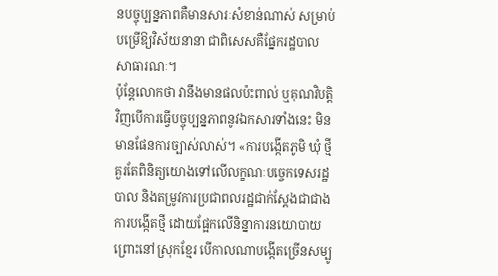នបច្ចុប្បន្នភាពគឺមានសារៈសំខាន់ណាស់ សម្រាប់បម្រើឱ្យវិស័យនានា ជាពិសេសគឺផ្នែករដ្ឋបាលសាធារណៈ។
ប៉ុន្តែលោកថា វានឹងមានផលប៉ះពាល់ ឬគុណវិបត្តិវិញបើការធ្វើបច្ចុប្បន្នភាពនូវឯកសារទាំងនេះ មិនមានផែនការច្បាស់លាស់។ «ការបង្កើតភូមិ ឃុំ ថ្មី គួរតែពិនិត្យយោងទៅលើលក្ខណៈបច្ចេកទេសរដ្ឋបាល និងតម្រូវការប្រជាពលរដ្ឋជាក់ស្តែងជាជាងការបង្កើតថ្មី ដោយផ្អែកលើនិន្នាការនយោបាយ ព្រោះនៅស្រុកខ្មែរ បើកាលណាបង្កើតច្រើនសម្បូ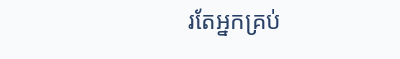រតែអ្នកគ្រប់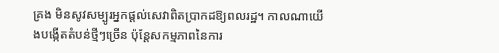គ្រង មិនសូវសម្បូរអ្នកផ្តល់សេវាពិតប្រាកដឱ្យពលរដ្ឋ។ កាលណាយើងបង្កើតតំបន់ថ្មីៗច្រើន ប៉ុន្តែសកម្មភាពនៃការ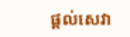ផ្តល់សេវា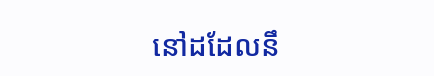នៅដដែលនឹ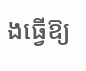ងធ្វើឱ្យ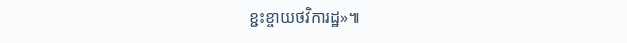ខ្ជះខ្ចាយថវិការដ្ឋ»៕